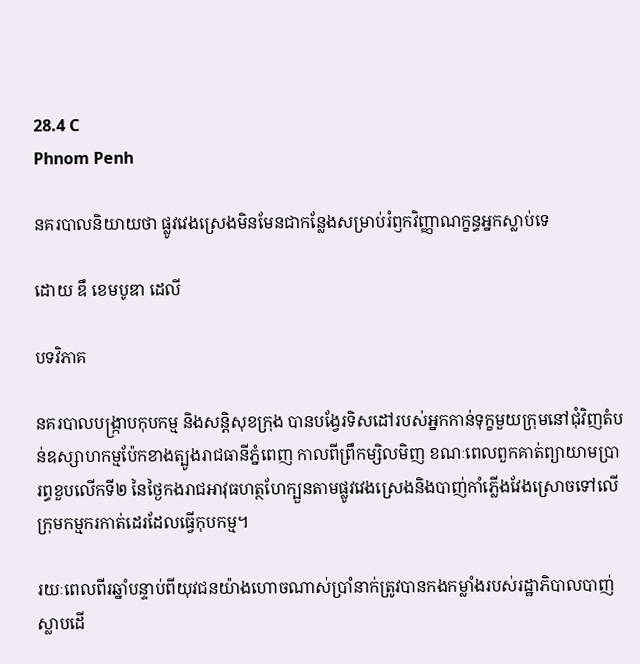28.4 C
Phnom Penh

នគរបាលនិយាយថា ផ្លូវវេងស្រេងមិនមែនជាកន្លែងសម្រាប់រំឭកវិញ្ញាណក្ខន្ធអ្នកស្លាប់ទេ

ដោយ ឌឹ ខេមបូឌា ដេលី

បទវិភាគ

នគរបាលបង្ក្រាបកុបកម្ម និងសន្តិសុខក្រុង បានបង្វែរទិសដៅរបស់អ្នកកាន់ទុក្ខមួយក្រុមនៅជុំវិញតំបន់ឧស្សាហកម្មប៉ែកខាងត្បូងរាជធានីភ្នំពេញ កាលពីព្រឹកម្សិលមិញ ខណៈពេលពួកគាត់ព្យាយាមប្រារព្ធខួបលើកទី២ នៃថ្ងៃកងរាជអាវុធហត្ថហែក្បួនតាមផ្លូវវេងស្រេងនិងបាញ់កាំភ្លើងវែងស្រោចទៅលើក្រុមកម្មករកាត់ដេរដែលធ្វើកុបកម្ម។

រយៈពេលពីរឆ្នាំបន្ទាប់ពីយុវជនយ៉ាងហោចណាស់ប្រាំនាក់ត្រូវបានកងកម្លាំងរបស់រដ្ឋាភិបាលបាញ់ស្លាបដើ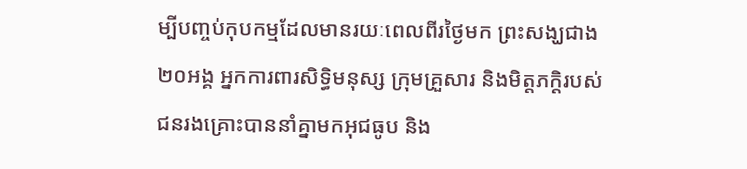ម្បីបញ្ចប់កុបកម្មដែលមានរយៈពេលពីរថ្ងៃមក ព្រះសង្ឃជាង២០អង្គ អ្នកការពារសិទ្ធិមនុស្ស ក្រុមគ្រួសារ និងមិត្តភក្ដិរបស់ជនរងគ្រោះបាននាំគ្នាមកអុជធូប និង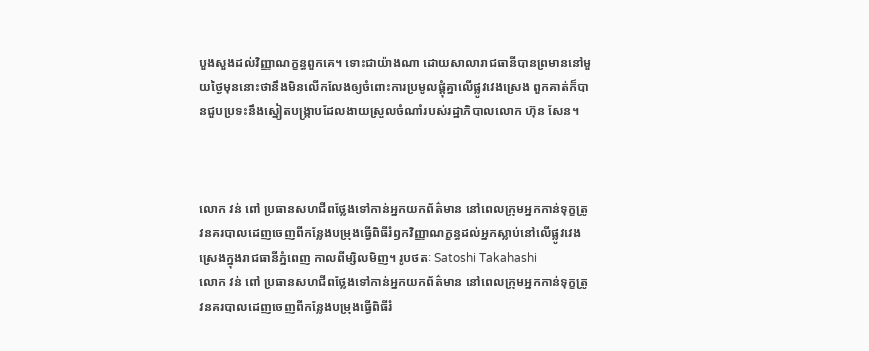បួងសួងដល់វិញ្ញាណក្ខន្ធពួកគេ។ ទោះជាយ៉ាងណា ដោយសាលារាជធានីបានព្រមាននៅមួយថ្ងៃមុននោះថានឹងមិនលើកលែងឲ្យចំពោះការប្រមូលផ្ដុំគ្នាលើផ្លូវវេងស្រេង ពួកគាត់ក៏បានជួបប្រទះនឹងស្នៀតបង្ក្រាបដែលងាយស្រួលចំណាំរបស់រដ្ឋាភិបាលលោក ហ៊ុន សែន។



លោក វន់ ពៅ ប្រធានសហជីពថ្លែងទៅកាន់អ្នកយកព័ត៌មាន នៅពេលក្រុមអ្នកកាន់ទុក្ខត្រូវនគរបាលដេញចេញពីកន្លែងបម្រុងធ្វើពិធីរំឭកវិញ្ញាណក្ខន្ធដល់អ្នកស្លាប់នៅលើផ្លូវវេងស្រេងក្នុងរាជធានីភ្នំពេញ កាលពីម្សិលមិញ។ រូបថតៈ Satoshi Takahashi
លោក វន់ ពៅ ប្រធានសហជីពថ្លែងទៅកាន់អ្នកយកព័ត៌មាន នៅពេលក្រុមអ្នកកាន់ទុក្ខត្រូវនគរបាលដេញចេញពីកន្លែងបម្រុងធ្វើពិធីរំ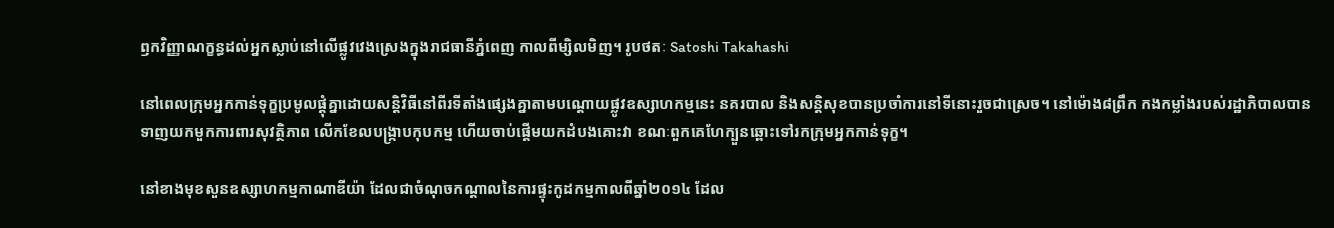ឭកវិញ្ញាណក្ខន្ធដល់អ្នកស្លាប់នៅលើផ្លូវវេងស្រេងក្នុងរាជធានីភ្នំពេញ កាលពីម្សិលមិញ។ រូបថតៈ Satoshi Takahashi

នៅពេលក្រុមអ្នកកាន់ទុក្ខប្រមូលផ្ដុំគ្នាដោយសន្តិវិធីនៅពីរទីតាំងផ្សេងគ្នាតាមបណ្ដោយផ្លូវឧស្សាហកម្មនេះ នគរបាល និងសន្តិសុខបានប្រចាំការនៅទីនោះរួចជាស្រេច។ នៅម៉ោង៨ព្រឹក កងកម្លាំងរបស់រដ្ឋាភិបាលបានទាញយកមួកការពារសុវត្ថិភាព លើកខែលបង្ក្រាបកុបកម្ម ហើយចាប់ផ្ដើមយកដំបងគោះវា ខណៈពួកគេហែក្បួនឆ្ពោះទៅរកក្រុមអ្នកកាន់ទុក្ខ។

នៅខាងមុខសួនឧស្សាហកម្មកាណាឌីយ៉ា ដែលជាចំណុចកណ្តាលនៃការផ្ទុះកូដកម្មកាលពីឆ្នាំ២០១៤ ដែល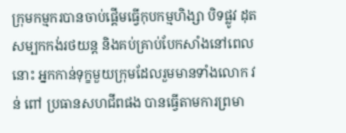ក្រុមកម្មករបានចាប់ផ្ដើមធ្វើកុបកម្មហិង្សា បិទផ្លូវ ដុតសម្បកកង់រថយន្ត និងគប់គ្រាប់បែកសាំងនៅពេលនោះ អ្នកកាន់ទុក្ខមួយក្រុមដែលរួមមានទាំងលោក វន់ ពៅ ប្រធានសហជីពផង បានធ្វើតាមការព្រមា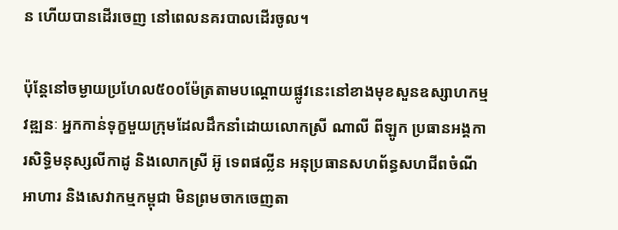ន ហើយបានដើរចេញ នៅពេលនគរបាលដើរចូល។

ប៉ុន្តែនៅចម្ងាយប្រហែល៥០០ម៉ែត្រតាមបណ្តោយផ្លូវនេះនៅខាងមុខសួនឧស្សាហកម្មវឌ្ឍនៈ អ្នកកាន់ទុក្ខមួយក្រុមដែលដឹកនាំដោយលោកស្រី ណាលី ពីឡូក ប្រធានអង្គការសិទ្ធិមនុស្សលីកាដូ និងលោកស្រី អ៊ូ ទេពផល្លីន អនុប្រធានសហព័ន្ធសហជីពចំណីអាហារ និងសេវាកម្មកម្ពុជា មិនព្រមចាកចេញតា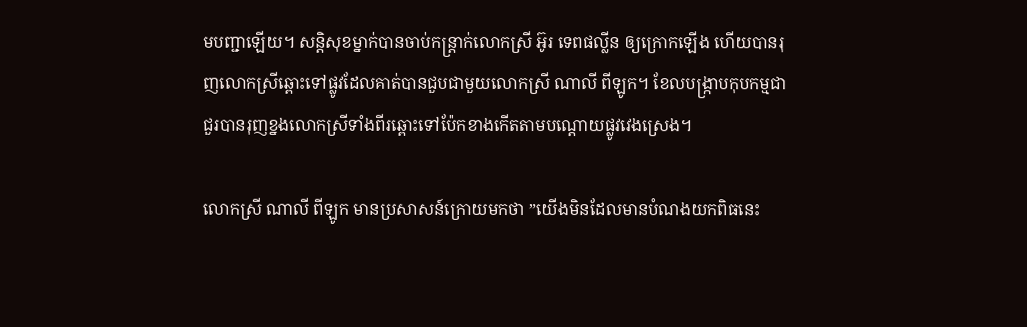មបញ្ជាឡើយ។ សន្តិសុខម្នាក់បានចាប់កន្ត្រាក់លោកស្រី អ៊ូរ ទេពផល្លីន ឲ្យក្រោកឡើង ហើយបានរុញលោកស្រីឆ្ពោះទៅផ្លូវដែលគាត់បានជួបជាមួយលោកស្រី ណាលី ពីឡូក។ ខែលបង្ក្រាបកុបកម្មជាជួរបានរុញខ្នងលោកស្រីទាំងពីរឆ្ពោះទៅប៉ែកខាងកើតតាមបណ្ដោយផ្លូវវេងស្រេង។

លោកស្រី ណាលី ពីឡូក មានប្រសាសន៍ក្រោយមកថា ”យើងមិនដែលមានបំណងយកពិធនេះ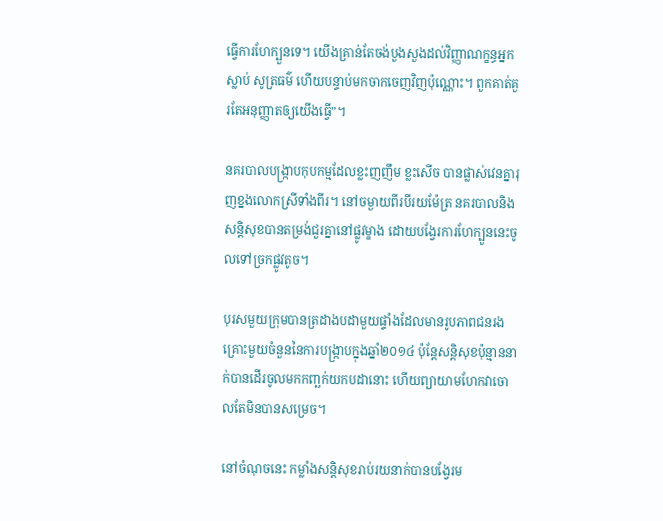ធ្វើការហែក្បួនទេ។ យើងគ្រាន់តែចង់បួងសួងដល់វិញ្ញាណក្ខន្ធអ្នកស្លាប់ សូត្រធម៌ ហើយបន្ទាប់មកចាកចេញវិញប៉ុណ្ណោះ។ ពួកគាត់គួរតែអនុញ្ញាតឲ្យយើងធ្វើ”។

នគរបាលបង្ក្រាបកុបកម្មដែលខ្លះញញឹម ខ្លះសើច បានផ្លាស់វេនគ្នារុញខ្នងលោកស្រីទាំងពីរ។ នៅចម្ងាយពីរបីរយម៉ែត្រ នគរបាលនិងសន្តិសុខបានតម្រង់ជួរគ្នានៅផ្លូវម្ខាង ដោយបង្វែរការហែក្បួននេះចូលទៅច្រកផ្លូវតូច។

បុរសមួយក្រុមបានត្រដាងបដាមួយផ្ទាំងដែលមានរូបភាពជនរងគ្រោះមួយចំនួននៃការបង្ក្រាបក្នុងឆ្នាំ២០១៤ ប៉ុន្តែសន្តិសុខប៉ុន្មាននាក់បានដើរចូលមកកញ្ឆក់យកបដានោះ ហើយព្យាយាមហែកវាចោលតែមិនបានសម្រេច។

នៅចំណុចនេះ កម្លាំងសន្តិសុខរាប់រយនាក់បានបង្វែរម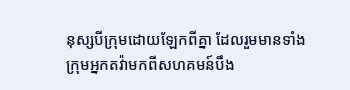នុស្សបីក្រុមដោយឡែកពីគ្នា ដែលរួមមានទាំងក្រុមអ្នកតវ៉ាមកពីសហគមន៍បឹង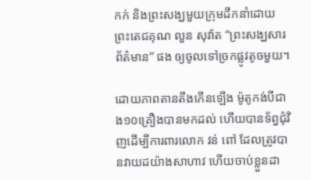កក់ និងព្រះសង្ឃមួយក្រុមដឹកនាំដោយព្រះតេជគុណ លួន សុវ៉ាត “ព្រះសង្ឃសារព័ត៌មាន” ផង ឲ្យចូលទៅច្រកផ្លូវតូចមួយ។

ដោយភាពតានតឹងកើនឡើង ម៉ូតូកង់បីជាង១០គ្រឿងបានមកដល់ ហើយបានទ័ព្ធជំុវិញដើម្បីការពារលោក វន់ ពៅ ដែលត្រូវបានវាយដយ៉ាងសាហាវ ហើយចាប់ខ្លួនដា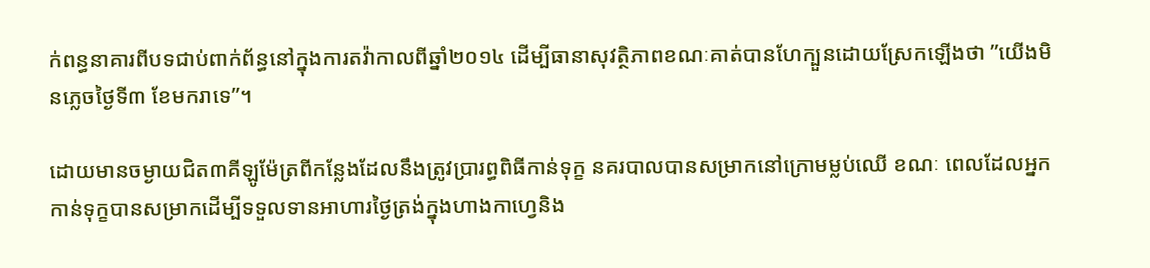ក់ពន្ធនាគារពីបទជាប់ពាក់ព័ន្ធនៅក្នុងការតវ៉ាកាលពីឆ្នាំ២០១៤ ដើម្បីធានាសុវត្ថិភាពខណៈគាត់បានហែក្បួនដោយស្រែកឡើងថា ”យើងមិនភ្លេចថ្ងៃទី៣ ខែមករាទេ”។

ដោយមានចម្ងាយជិត៣គីឡូម៉ែត្រពីកន្លែងដែលនឹងត្រូវប្រារព្ធពិធីកាន់ទុក្ខ នគរបាលបានសម្រាកនៅក្រោមម្លប់ឈើ ខណៈ ពេលដែលអ្នកកាន់ទុក្ខបានសម្រាកដើម្បីទទួលទានអាហារថ្ងៃត្រង់ក្នុងហាងកាហ្វេនិង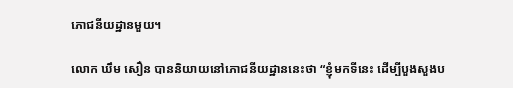ភោជនីយដ្ឋានមួយ។

លោក ឃឹម សឿន បាននិយាយនៅភោជនីយដ្ឋាននេះថា “ខ្ញុំមកទីនេះ ដើម្បីបួងសួងប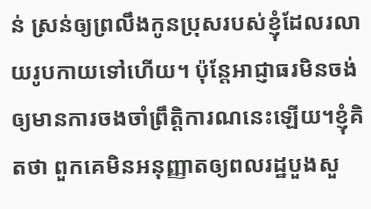ន់ ស្រន់ឲ្យព្រលឹងកូនប្រុសរបស់ខ្ញុំដែលរលាយរូបកាយទៅហើយ។ ប៉ុន្តែអាជ្ញាធរមិនចង់ឲ្យមានការចងចាំព្រឹត្តិការណនេះឡើយ។ខ្ញុំគិតថា ពួកគេមិនអនុញ្ញាតឲ្យពលរដ្ឋបួងសួ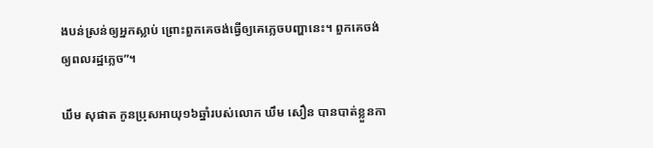ងបន់ស្រន់ឲ្យអ្នកស្លាប់ ព្រោះពួកគេចង់ធ្វើឲ្យគេភ្លេចបញ្ហានេះ។ ពួកគេចង់ឲ្យពលរដ្ឋភ្លេច”។

ឃឹម សុផាត កូនប្រុសអាយុ១៦ឆ្នាំរបស់លោក ឃឹម សឿន បានបាត់ខ្លួនកា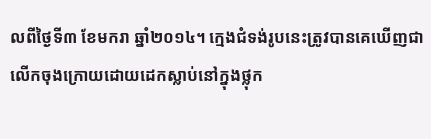លពីថ្ងៃទី៣ ខែមករា ឆ្នាំ២០១៤។ ក្មេងជំទង់រូបនេះត្រូវបានគេឃើញជាលើកចុងក្រោយដោយដេកស្លាប់នៅក្នុងថ្លុក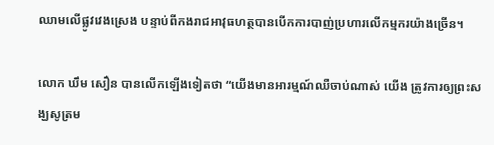ឈាមលើផ្លូវវេងស្រេង បន្ទាប់ពីកងរាជអាវុធហត្ថបានបើកការបាញ់ប្រហារលើកម្មករយ៉ាងច្រើន។

លោក ឃឹម សឿន បានលើកឡើងទៀតថា “យើងមានអារម្មណ៍ឈឺចាប់ណាស់ យើង ត្រូវការឲ្យព្រះសង្ឃសូត្រម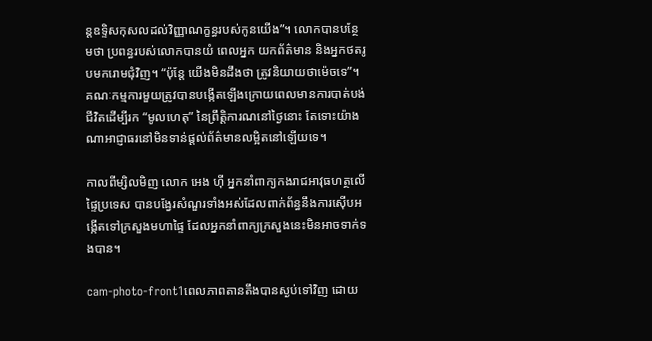ន្តឧទ្ទិសកុសលដល់វិញ្ញាណក្ខន្ធរបស់កូនយើង”។ លោកបានបន្ថែមថា ប្រពន្ធរបស់លោកបានយំ ពេលអ្នក យកព័ត៌មាន និងអ្នកថតរូបមករោមជុំវិញ។ “ប៉ុន្តែ យើងមិនដឹងថា ត្រូវនិយាយថាម៉េចទេ”។ គណៈកម្មការមួយត្រូវបានបង្កើតឡើងក្រោយពេលមានការបាត់បង់ជីវិតដើម្បីរក “មូលហេតុ” នៃព្រឹត្តិការណនៅថ្ងៃនោះ តែទោះយ៉ាងណាអាជ្ញាធរនៅមិនទាន់ផ្តល់ព័ត៌មានលម្អិតនៅឡើយទេ។

កាលពីម្សិលមិញ លោក អេង ហ៊ី អ្នកនាំពាក្យកងរាជអាវុធហត្ថលើផ្ទៃប្រទេស បានបង្វែរសំណួរទាំងអស់ដែលពាក់ព័ន្ធនឹងការស៊ើបអង្កើតទៅក្រសួងមហាផ្ទៃ ដែលអ្នកនាំពាក្យក្រសួងនេះមិនអាចទាក់ទងបាន។

cam-photo-front1ពេលភាពតានតឹងបានស្ងប់ទៅវិញ ដោយ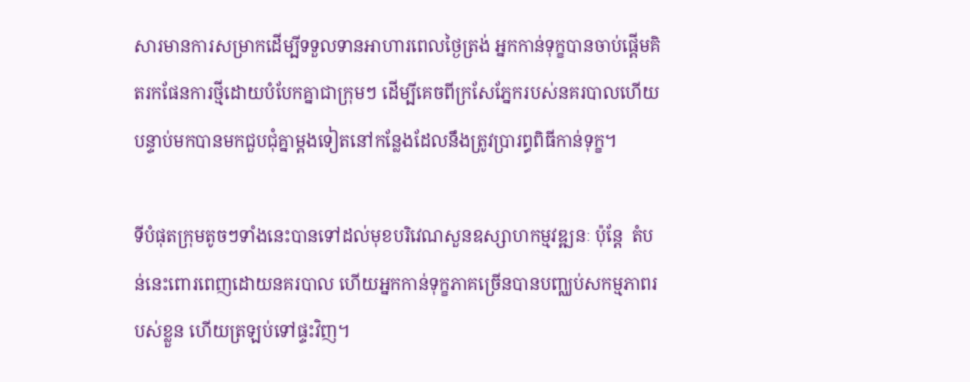សារមានការសម្រាកដើម្បីទទួលទានអាហារពេលថ្ងៃត្រង់ អ្នកកាន់ទុក្ខបានចាប់ផ្តើមគិតរកផែនការថ្មីដោយបំបែកគ្នាជាក្រុមៗ ដើម្បីគេចពីក្រសែភ្នែករបស់នគរបាលហើយបន្ទាប់មកបានមកជួបជុំគ្នាម្តងទៀតនៅកន្លែងដែលនឹងត្រូវប្រារព្ធពិធីកាន់ទុក្ខ។

ទីបំផុតក្រុមតូចៗទាំងនេះបានទៅដល់មុខបរិវេណសួនឧស្សាហកម្មវឌ្ឍនៈ ប៉ុន្តែ  តំបន់នេះពោរពេញដោយនគរបាល ហើយអ្នកកាន់ទុក្ខភាគច្រើនបានបញ្ឈប់សកម្មភាពរបស់ខ្លួន ហើយត្រឡប់ទៅផ្ទះវិញ។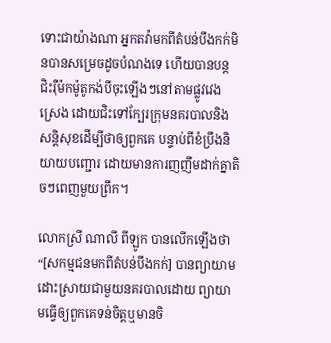ទោះជាយ៉ាងណា អ្នកតវ៉ាមកពីតំបន់បឹងកក់មិនបានសម្រេចដូចបំណងទេ ហើយបានបន្តជិះរ៉ឺម៉កម៉ូតូកង់បីចុះឡើងៗនៅតាមផ្លូវវេងស្រេង ដោយជិះទៅក្បែរក្រុមនគរបាលនិងសន្តិសុខដើម្បីថាឲ្យពួកគេ បន្ទាប់ពីខំប្រឹងនិយាយបញ្ជោរ ដោយមានការញញឹមដាក់គ្នាតិចៗពេញមួយព្រឹក។

លោកស្រី ណាលី ពីឡូក បានលើកឡើងថា “[សកម្មជនមកពីតំបន់បឹងកក់] បានព្យាយាមដោះស្រាយជាមួយនគរបាលដោយ ព្យាយាមធ្វើឲ្យពួកគេទន់ចិត្តឬមានចិ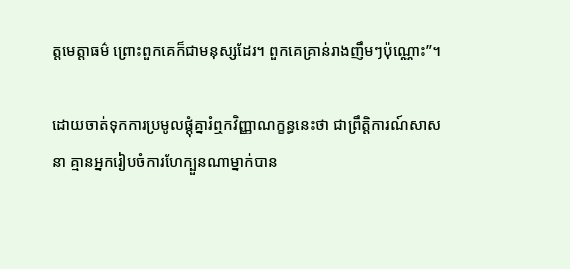ត្តមេត្តាធម៌ ព្រោះពួកគេក៏ជាមនុស្សដែរ។ ពួកគេគ្រាន់រាងញឹមៗប៉ុណ្ណោះ”។

ដោយចាត់ទុកការប្រមូលផ្តុំគ្នារំឮកវិញ្ញាណក្ខន្ធនេះថា ជាព្រឹត្តិការណ៍សាសនា គ្មានអ្នករៀបចំការហែក្បួនណាម្នាក់បាន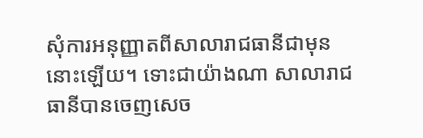សុំការអនុញ្ញាតពីសាលារាជធានីជាមុននោះឡើយ។ ទោះជាយ៉ាងណា សាលារាជធានីបានចេញសេច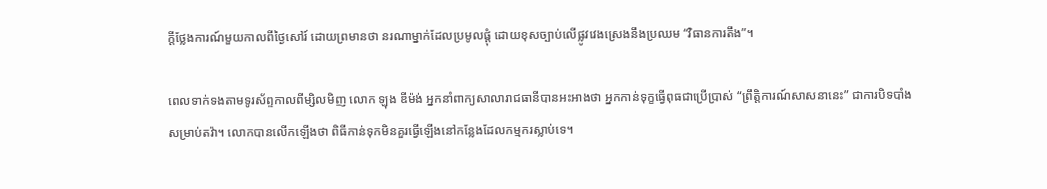ក្តីថ្លែងការណ៍មួយកាលពីថ្ងៃសៅរ៍ ដោយព្រមានថា នរណាម្នាក់ដែលប្រមូលផ្តុំ ដោយខុសច្បាប់លើផ្លូវវេងស្រេងនឹងប្រឈម “វិធានការតឹង”។

ពេលទាក់ទងតាមទូរស័ព្ទកាលពីម្សិលមិញ លោក ឡុង ឌីម៉ង់ អ្នកនាំពាក្យសាលារាជធានីបានអះអាងថា អ្នកកាន់ទុក្ខធ្វើពុធជាប្រើប្រាស់ “ព្រឹត្តិការណ៍សាសនានេះ” ជាការបិទបាំងសម្រាប់តវ៉ា។ លោកបានលើកឡើងថា ពិធីកាន់ទុកមិនគួរធ្វើឡើងនៅកន្លែងដែលកម្មករស្លាប់ទេ។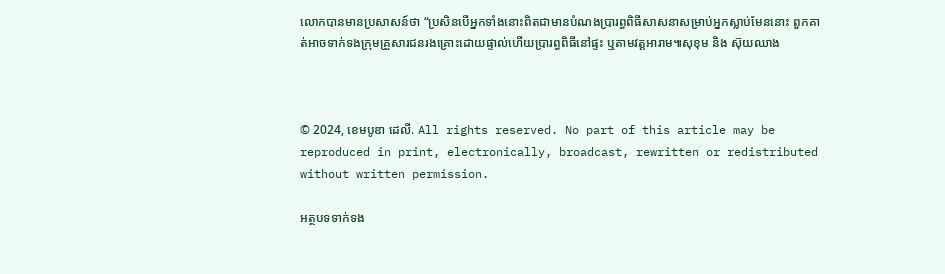លោកបានមានប្រសាសន៍ថា “ប្រសិនបើអ្នកទាំងនោះពិតជាមានបំណងប្រារព្ធពិធីសាសនាសម្រាប់អ្នកស្លាប់មែននោះ ពួកគាត់អាចទាក់ទងក្រុមគ្រួសារជនរងគ្រោះដោយផ្ទាល់ហើយប្រារព្ធពិធីនៅផ្ទះ ឬតាមវត្តអារាម៕សុខុម និង ស៊ុយឈាង



© 2024, ខេមបូឌា ដេលី. All rights reserved. No part of this article may be reproduced in print, electronically, broadcast, rewritten or redistributed without written permission.

អត្ថបទទាក់ទង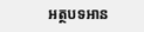អត្ថបទអាន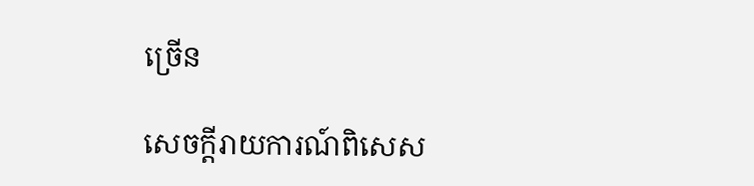ច្រើន

សេចក្ដីរាយការណ៍ពិសេស